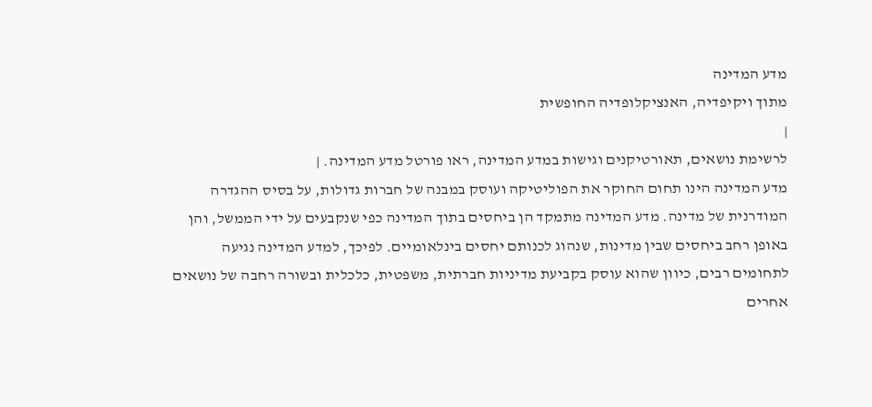מדע המדינה
מתוך ויקיפדיה, האנציקלופדיה החופשית
|
לרשימת נושאים, תאורטיקנים וגישות במדע המדינה, ראו פורטל מדע המדינה. |
מדע המדינה הינו תחום החוקר את הפוליטיקה ועוסק במבנה של חברות גדולות, על בסיס ההגדרה המודרנית של מדינה. מדע המדינה מתמקד הן ביחסים בתוך המדינה כפי שנקבעים על ידי הממשל, והן באופן רחב ביחסים שבין מדינות, שנהוג לכנותם יחסים בינלאומיים. לפיכך, למדע המדינה נגיעה לתחומים רבים, כיוון שהוא עוסק בקביעת מדיניות חברתית, משפטית, כלכלית ובשורה רחבה של נושאים אחרים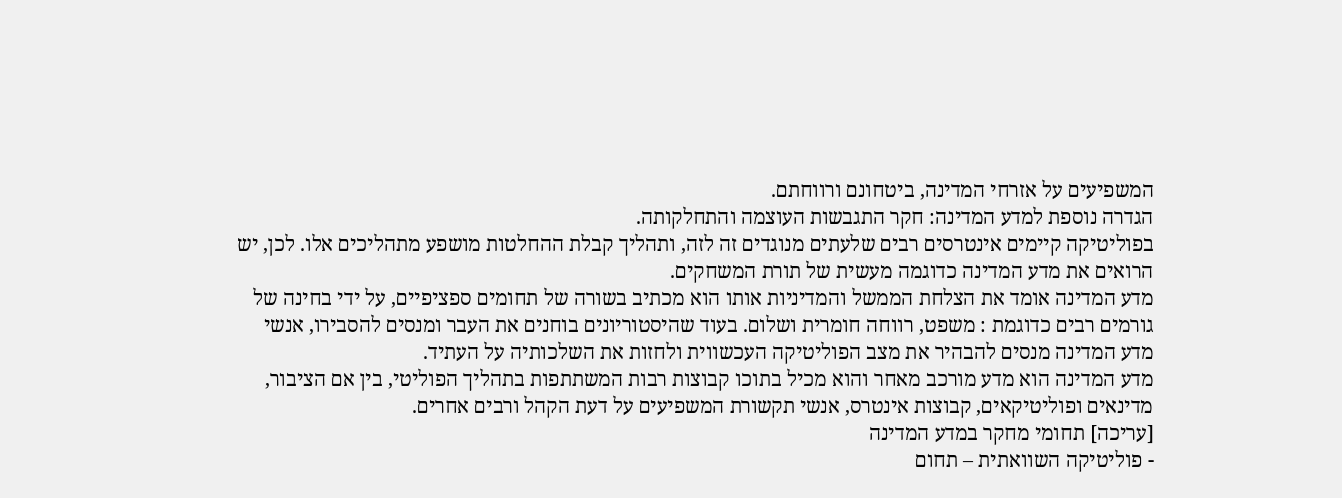המשפיעים על אזרחי המדינה, ביטחונם ורווחתם.
הגדרה נוספת למדע המדינה: חקר התגבשות העוצמה והתחלקותה.
בפוליטיקה קיימים אינטרסים רבים שלעתים מנוגדים זה לזה, ותהליך קבלת ההחלטות מושפע מתהליכים אלו. לכן, יש הרואים את מדע המדינה כדוגמה מעשית של תורת המשחקים.
מדע המדינה אומד את הצלחת הממשל והמדיניות אותו הוא מכתיב בשורה של תחומים ספציפיים, על ידי בחינה של גורמים רבים כדוגמת : משפט, רווחה חומרית ושלום. בעוד שהיסטוריונים בוחנים את העבר ומנסים להסבירו, אנשי מדע המדינה מנסים להבהיר את מצב הפוליטיקה העכשווית ולחזות את השלכותיה על העתיד.
מדע המדינה הוא מדע מורכב מאחר והוא מכיל בתוכו קבוצות רבות המשתתפות בתהליך הפוליטי, בין אם הציבור, מדינאים ופוליטיקאים, קבוצות אינטרס, אנשי תקשורת המשפיעים על דעת הקהל ורבים אחרים.
[עריכה] תחומי מחקר במדע המדינה
- פוליטיקה השוואתית – תחום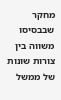מחקר שבבסיסו משווה בין צורות שונות של ממשל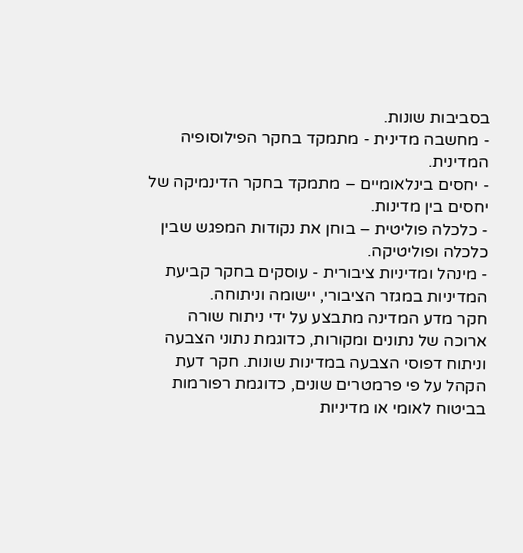בסביבות שונות.
- מחשבה מדינית - מתמקד בחקר הפילוסופיה המדינית.
- יחסים בינלאומיים – מתמקד בחקר הדינמיקה של יחסים בין מדינות.
- כלכלה פוליטית – בוחן את נקודות המפגש שבין כלכלה ופוליטיקה.
- מינהל ומדיניות ציבורית - עוסקים בחקר קביעת המדיניות במגזר הציבורי, יישומה וניתוחה.
חקר מדע המדינה מתבצע על ידי ניתוח שורה ארוכה של נתונים ומקורות, כדוגמת נתוני הצבעה וניתוח דפוסי הצבעה במדינות שונות. חקר דעת הקהל על פי פרמטרים שונים, כדוגמת רפורמות בביטוח לאומי או מדיניות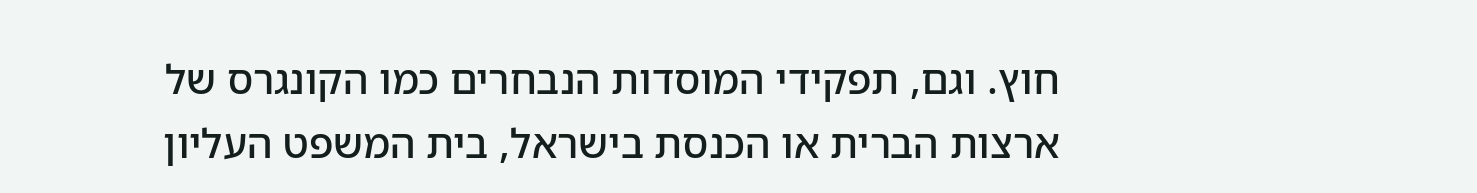חוץ. וגם, תפקידי המוסדות הנבחרים כמו הקונגרס של ארצות הברית או הכנסת בישראל, בית המשפט העליון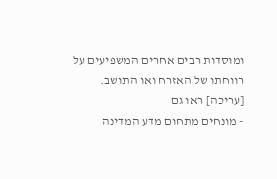ומוסדות רבים אחרים המשפיעים על רווחתו של האזרח ואו התושב.
[עריכה] ראו גם
- מונחים מתחום מדע המדינה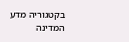בקטגוריה מדע המדינה